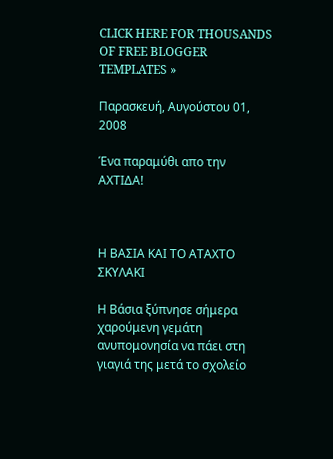CLICK HERE FOR THOUSANDS OF FREE BLOGGER TEMPLATES »

Παρασκευή, Αυγούστου 01, 2008

Ένα παραμύθι απο την ΑΧΤΙΔΑ!



Η ΒΑΣΙΑ ΚΑΙ ΤΟ ΑΤΑΧΤΟ ΣΚΥΛΑΚΙ

Η Βάσια ξύπνησε σήμερα χαρούμενη γεμάτη ανυπομονησία να πάει στη γιαγιά της μετά το σχολείο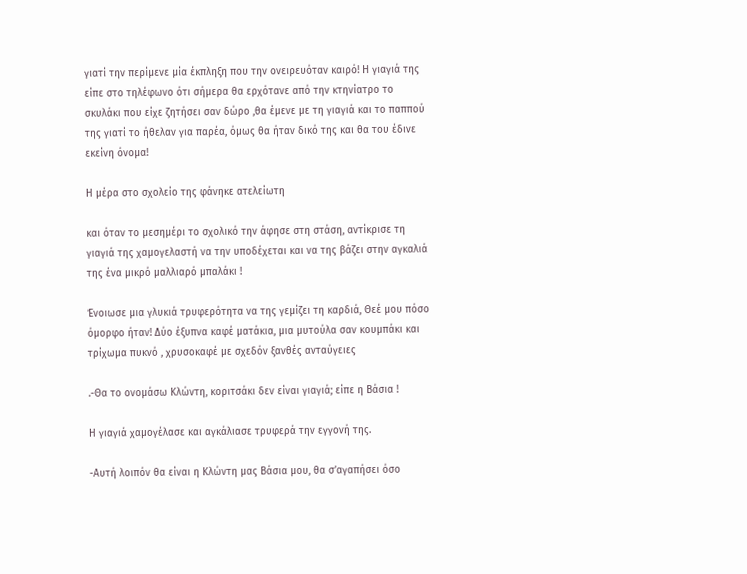γιατί την περίμενε μία έκπληξη που την ονειρευόταν καιρό! Η γιαγιά της είπε στο τηλέφωνο ότι σήμερα θα ερχότανε από την κτηνίατρο το σκυλάκι που είχε ζητήσει σαν δώρο ,θα έμενε με τη γιαγιά και το παππού της γιατί το ήθελαν για παρέα, όμως θα ήταν δικό της και θα του έδινε εκείνη όνομα!

Η μέρα στο σχολείο της φάνηκε ατελείωτη

και όταν το μεσημέρι το σχολικό την άφησε στη στάση, αντίκρισε τη γιαγιά της χαμογελαστή να την υποδέχεται και να της βάζει στην αγκαλιά της ένα μικρό μαλλιαρό μπαλάκι !

Ένοιωσε μια γλυκιά τρυφερότητα να της γεμίζει τη καρδιά, Θεέ μου πόσο όμορφο ήταν! Δύο έξυπνα καφέ ματάκια, μια μυτούλα σαν κουμπάκι και τρίχωμα πυκνό , χρυσοκαφέ με σχεδόν ξανθές ανταύγειες

.-Θα το ονομάσω Κλώντη, κοριτσάκι δεν είναι γιαγιά; είπε η Βάσια !

Η γιαγιά χαμογέλασε και αγκάλιασε τρυφερά την εγγονή της.

-Αυτή λοιπόν θα είναι η Κλώντη μας Βάσια μου, θα σ’αγαπήσει όσο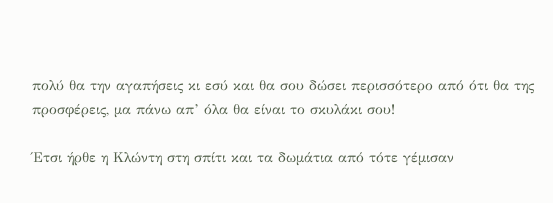πολύ θα την αγαπήσεις κι εσύ και θα σου δώσει περισσότερο από ότι θα της προσφέρεις, μα πάνω απ’ όλα θα είναι το σκυλάκι σου!

Έτσι ήρθε η Κλώντη στη σπίτι και τα δωμάτια από τότε γέμισαν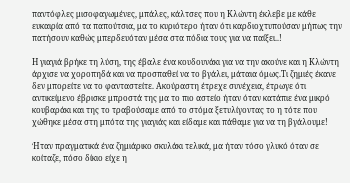παντόφλες μισοφαγωμένες, μπάλες, κάλτσες που η Κλώντη έκλεβε με κάθε ευκαιρία από τα παπούτσια, μα το κυριότερο ήταν ότι καρδιοχτυπούσαν μήπως την πατήσουν καθώς μπερδευόταν μέσα στα πόδια τους για να παίξει..!

Η γιαγιά βρήκε τη λύση, της έβαλε ένα κουδουνάκι για να την ακούνε και η Κλώντη άρχισε να χοροπηδά και να προσπαθεί να το βγάλει, μάταια όμως.Τι ζημιές έκανε δεν μπορείτε να το φανταστείτε. Ακούραστη έτρεχε συνέχεια, έτρωγε ότι αντικείμενο έβρισκε μπροστά της μα το πιο αστείο ήταν όταν κατάπιε ένα μικρό κουβαράκι και της το τραβούσαμε από το στόμα ξετυλίγοντας το η τότε που χώθηκε μέσα στη μπότα της γιαγιάς και είδαμε και πάθαμε για να τη βγάλουμε!

Ήταν πραγματικά ένα ζημιάρικο σκυλάκι τελικά, μα ήταν τόσο γλυκό όταν σε κοίταζε, πόσο δίκιο είχε η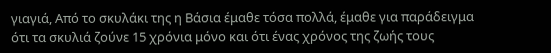γιαγιά, Από το σκυλάκι της η Βάσια έμαθε τόσα πολλά, έμαθε για παράδειγμα ότι τα σκυλιά ζούνε 15 χρόνια μόνο και ότι ένας χρόνος της ζωής τους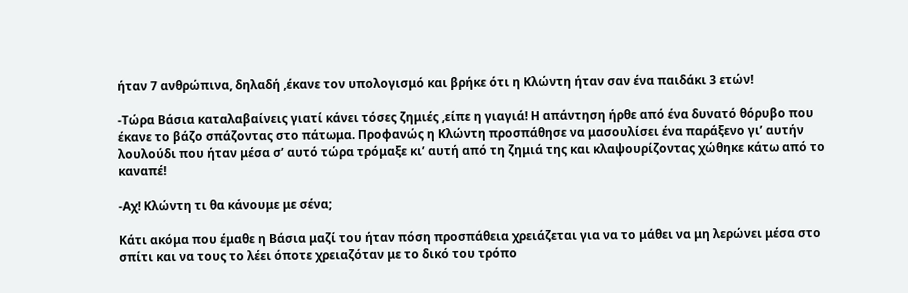ήταν 7 ανθρώπινα, δηλαδή ,έκανε τον υπολογισμό και βρήκε ότι η Κλώντη ήταν σαν ένα παιδάκι 3 ετών!

-Τώρα Βάσια καταλαβαίνεις γιατί κάνει τόσες ζημιές ,είπε η γιαγιά! Η απάντηση ήρθε από ένα δυνατό θόρυβο που έκανε το βάζο σπάζοντας στο πάτωμα. Προφανώς η Κλώντη προσπάθησε να μασουλίσει ένα παράξενο γι’ αυτήν λουλούδι που ήταν μέσα σ’ αυτό τώρα τρόμαξε κι’ αυτή από τη ζημιά της και κλαψουρίζοντας χώθηκε κάτω από το καναπέ!

-Αχ! Κλώντη τι θα κάνουμε με σένα;

Κάτι ακόμα που έμαθε η Βάσια μαζί του ήταν πόση προσπάθεια χρειάζεται για να το μάθει να μη λερώνει μέσα στο σπίτι και να τους το λέει όποτε χρειαζόταν με το δικό του τρόπο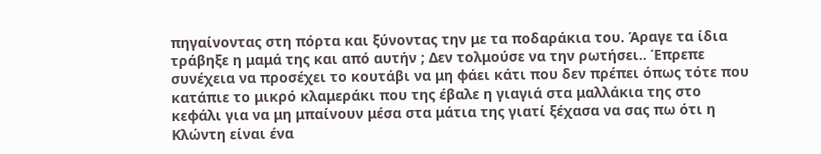πηγαίνοντας στη πόρτα και ξύνοντας την με τα ποδαράκια του. Άραγε τα ίδια τράβηξε η μαμά της και από αυτήν ; Δεν τολμούσε να την ρωτήσει.. Έπρεπε συνέχεια να προσέχει το κουτάβι να μη φάει κάτι που δεν πρέπει όπως τότε που κατάπιε το μικρό κλαμεράκι που της έβαλε η γιαγιά στα μαλλάκια της στο κεφάλι για να μη μπαίνουν μέσα στα μάτια της γιατί ξέχασα να σας πω ότι η Κλώντη είναι ένα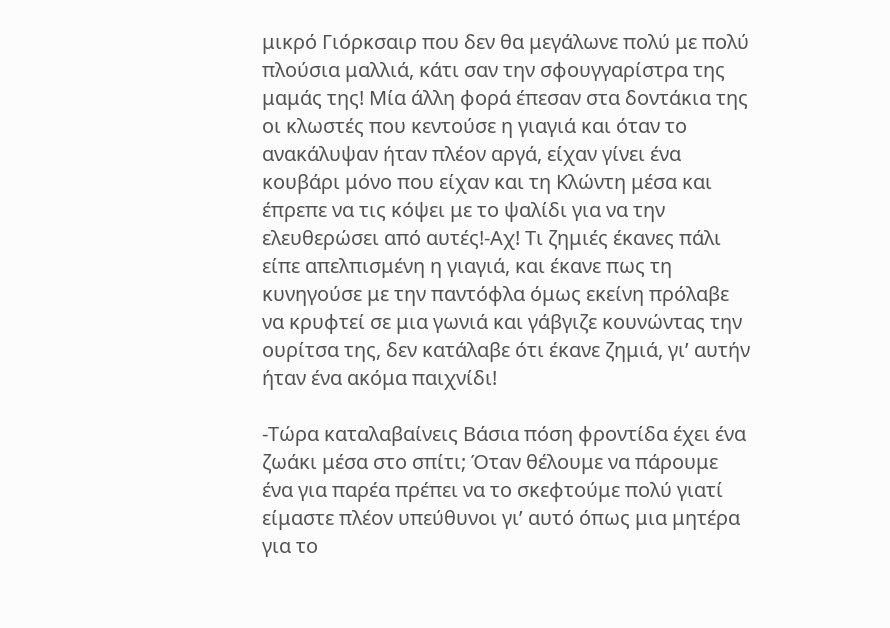μικρό Γιόρκσαιρ που δεν θα μεγάλωνε πολύ με πολύ πλούσια μαλλιά, κάτι σαν την σφουγγαρίστρα της μαμάς της! Μία άλλη φορά έπεσαν στα δοντάκια της οι κλωστές που κεντούσε η γιαγιά και όταν το ανακάλυψαν ήταν πλέον αργά, είχαν γίνει ένα κουβάρι μόνο που είχαν και τη Κλώντη μέσα και έπρεπε να τις κόψει με το ψαλίδι για να την ελευθερώσει από αυτές!-Αχ! Τι ζημιές έκανες πάλι είπε απελπισμένη η γιαγιά, και έκανε πως τη κυνηγούσε με την παντόφλα όμως εκείνη πρόλαβε να κρυφτεί σε μια γωνιά και γάβγιζε κουνώντας την ουρίτσα της, δεν κατάλαβε ότι έκανε ζημιά, γι’ αυτήν ήταν ένα ακόμα παιχνίδι!

-Τώρα καταλαβαίνεις Βάσια πόση φροντίδα έχει ένα ζωάκι μέσα στο σπίτι; Όταν θέλουμε να πάρουμε ένα για παρέα πρέπει να το σκεφτούμε πολύ γιατί είμαστε πλέον υπεύθυνοι γι’ αυτό όπως μια μητέρα για το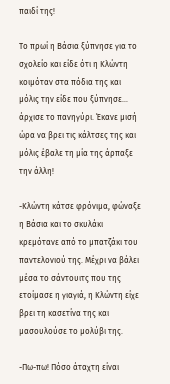παιδί της!

Το πρωί η Βάσια ξύπνησε για το σχολείο και είδε ότι η Κλώντη κοιμόταν στα πόδια της και μόλις την είδε που ξύπνησε… άρχισε το πανηγύρι. Έκανε μισή ώρα να βρει τις κάλτσες της και μόλις έβαλε τη μία της άρπαξε την άλλη!

-Κλώντη κάτσε φρόνιμα, φώναξε η Βάσια και το σκυλάκι κρεμότανε από το μπατζάκι του παντελονιού της. Μέχρι να βάλει μέσα το σάντουιτς που της ετοίμασε η γιαγιά, η Κλώντη είχε βρει τη κασετίνα της και μασουλούσε το μολύβι της.

-Πω-πω! Πόσο άταχτη είναι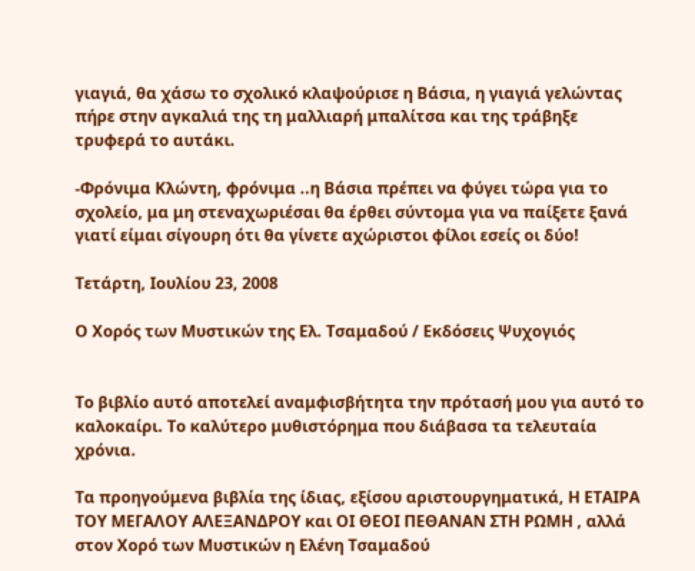γιαγιά, θα χάσω το σχολικό κλαψούρισε η Βάσια, η γιαγιά γελώντας πήρε στην αγκαλιά της τη μαλλιαρή μπαλίτσα και της τράβηξε τρυφερά το αυτάκι.

-Φρόνιμα Κλώντη, φρόνιμα ..η Βάσια πρέπει να φύγει τώρα για το σχολείο, μα μη στεναχωριέσαι θα έρθει σύντομα για να παίξετε ξανά γιατί είμαι σίγουρη ότι θα γίνετε αχώριστοι φίλοι εσείς οι δύο!

Τετάρτη, Ιουλίου 23, 2008

Ο Χορός των Μυστικών της Ελ. Τσαμαδού / Εκδόσεις Ψυχογιός


Το βιβλίο αυτό αποτελεί αναμφισβήτητα την πρότασή μου για αυτό το καλοκαίρι. Το καλύτερο μυθιστόρημα που διάβασα τα τελευταία χρόνια.

Τα προηγούμενα βιβλία της ίδιας, εξίσου αριστουργηματικά, Η ΕΤΑΙΡΑ ΤΟΥ ΜΕΓΑΛΟΥ ΑΛΕΞΑΝΔΡΟΥ και ΟΙ ΘΕΟΙ ΠΕΘΑΝΑΝ ΣΤΗ ΡΩΜΗ , αλλά στον Χορό των Μυστικών η Ελένη Τσαμαδού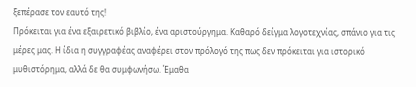ξεπέρασε τον εαυτό της!
Πρόκειται για ένα εξαιρετικό βιβλίο, ένα αριστούργημα. Καθαρό δείγμα λογοτεχνίας, σπάνιο για τις μέρες μας. Η ίδια η συγγραφέας αναφέρει στον πρόλογό της πως δεν πρόκειται για ιστορικό μυθιστόρημα, αλλά δε θα συμφωνήσω. Έμαθα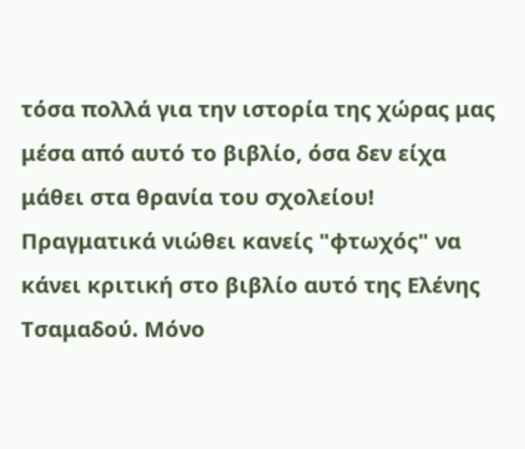τόσα πολλά για την ιστορία της χώρας μας μέσα από αυτό το βιβλίο, όσα δεν είχα μάθει στα θρανία του σχολείου!
Πραγματικά νιώθει κανείς "φτωχός" να κάνει κριτική στο βιβλίο αυτό της Ελένης Τσαμαδού. Μόνο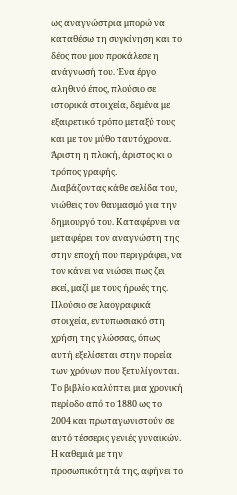ως αναγνώστρια μπορώ να καταθέσω τη συγκίνηση και το δέος που μου προκάλεσε η ανάγνωσή του. Ένα έργο αληθινό έπος, πλούσιο σε ιστορικά στοιχεία, δεμένα με εξαιρετικό τρόπο μεταξύ τους και με τον μύθο ταυτόχρονα. Άριστη η πλοκή, άριστος κι ο τρόπος γραφής.
Διαβάζοντας κάθε σελίδα του, νιώθεις τον θαυμασμό για την δημιουργό του. Καταφέρνει να μεταφέρει τον αναγνώστη της στην εποχή που περιγράφει, να τον κάνει να νιώσει πως ζει εκεί, μαζί με τους ήρωές της. Πλούσιο σε λαογραφικά στοιχεία, εντυπωσιακό στη χρήση της γλώσσας, όπως αυτή εξελίσεται στην πορεία των χρόνων που ξετυλίγονται.
Το βιβλίο καλύπτει μια χρονική περίοδο από το 1880 ως το 2004 και πρωταγωνιστούν σε αυτό τέσσερις γενιές γυναικών. Η καθεμιά με την προσωπικότητά της, αφήνει το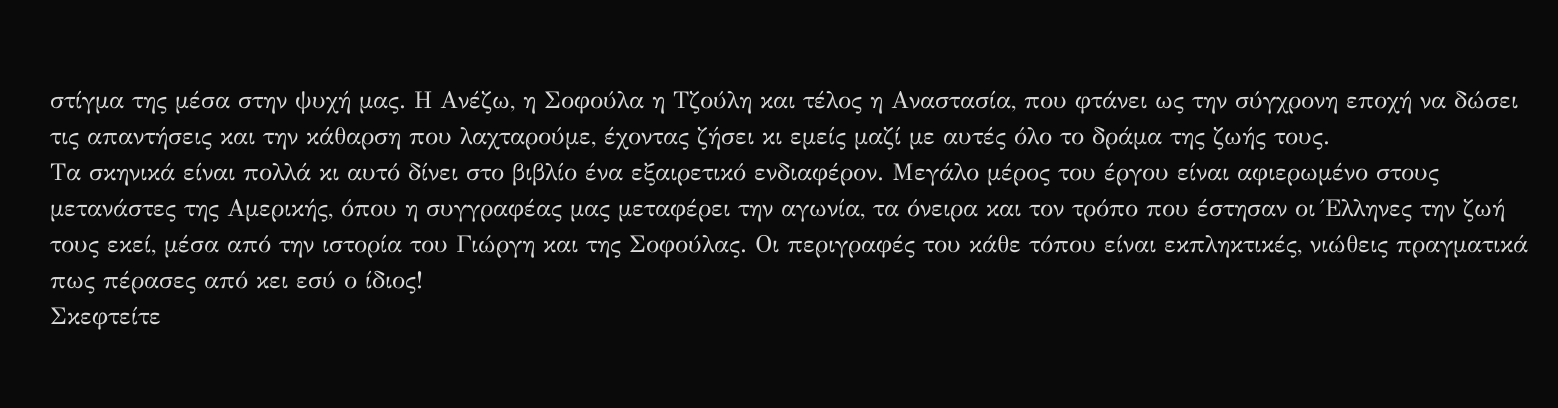στίγμα της μέσα στην ψυχή μας. Η Ανέζω, η Σοφούλα η Τζούλη και τέλος η Αναστασία, που φτάνει ως την σύγχρονη εποχή να δώσει τις απαντήσεις και την κάθαρση που λαχταρούμε, έχοντας ζήσει κι εμείς μαζί με αυτές όλο το δράμα της ζωής τους.
Τα σκηνικά είναι πολλά κι αυτό δίνει στο βιβλίο ένα εξαιρετικό ενδιαφέρον. Μεγάλο μέρος του έργου είναι αφιερωμένο στους μετανάστες της Αμερικής, όπου η συγγραφέας μας μεταφέρει την αγωνία, τα όνειρα και τον τρόπο που έστησαν οι Έλληνες την ζωή τους εκεί, μέσα από την ιστορία του Γιώργη και της Σοφούλας. Οι περιγραφές του κάθε τόπου είναι εκπληκτικές, νιώθεις πραγματικά πως πέρασες από κει εσύ ο ίδιος!
Σκεφτείτε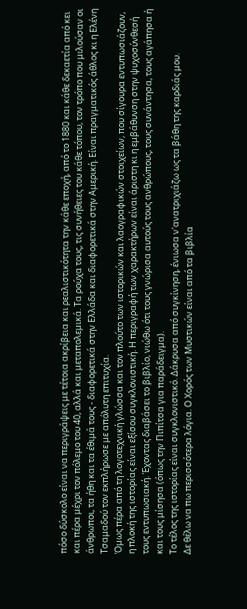πόσο δύσκολο είναι να περιγράψεις με τέτοια ακρίβεια και ρεαλιστικότητα την κάθε εποχή, από το 1880 και κάθε δεκαετία από κει και πέρα μέχρι τον πόλεμο του 40, αλλά και μεταπολεμικά. Τα ρούχα τους, τις συνήθειες του κάθε τόπου, τον τρόπο που μιλούσαν οι άνθρωποι, τα ήθη και τα έθιμά τους - διαφορετικά στην Ελλάδα και διαφορετικά στην Αμερική. Είναι πραγματικός άθλος κι η Ελένη Τσαμαδού τον εκπλήρωσε με απόλυτη επιτυχία.
Όμως πέρα από τη λογοτεχνική γλώσσα και τον πλούτο των ιστορικών και λαογραφικών στοιχείων, που σίγουρα εντυπωσιάζουν, η πλοκή της ιστορίας είναι εξίσου συγκλονιστική. Η περιγραφή των χαρακτήρων είναι άριστη κι η εμβάθυνση στην ψυχοσύνθεσή τους εντυπωσιακή. Έχοντας διαβάσει το βιβλίο, νιώθω ότι τους γνώρισα αυτούς τους ανθρώπους, τους συνάντησα, τους αγάπησα ή και τους μίσησα (όπως την Πιπίτσα για παράδειγμα).
Το τέλος της ιστορίας είναι συγκλονιστικό. Δάκρυσα από συγκίνηση, ένιωσα ν'ανατριχιάζω ως τα βάθη της καρδιάς μου.
Δε θέλω να πω περισσότερα λόγια. Ο Χορός των Μυστικών είναι από τα βιβλία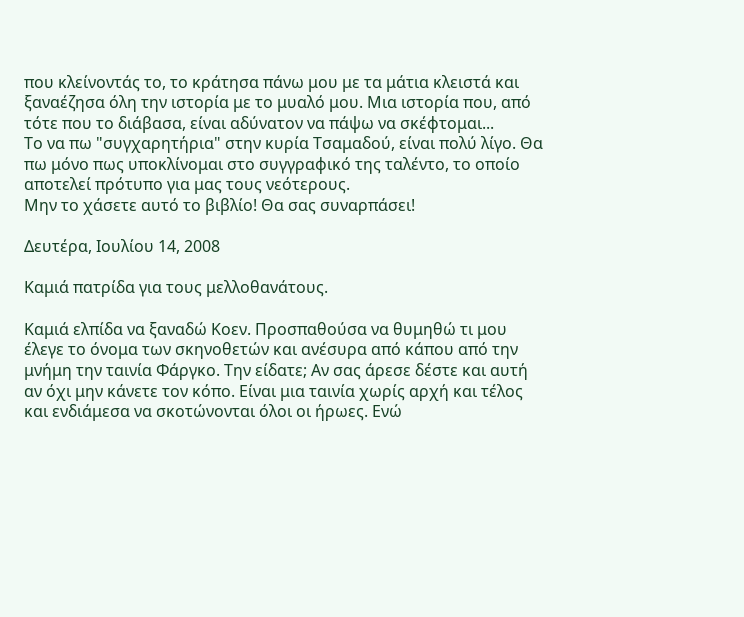που κλείνοντάς το, το κράτησα πάνω μου με τα μάτια κλειστά και ξαναέζησα όλη την ιστορία με το μυαλό μου. Μια ιστορία που, από τότε που το διάβασα, είναι αδύνατον να πάψω να σκέφτομαι...
Το να πω "συγχαρητήρια" στην κυρία Τσαμαδού, είναι πολύ λίγο. Θα πω μόνο πως υποκλίνομαι στο συγγραφικό της ταλέντο, το οποίο αποτελεί πρότυπο για μας τους νεότερους.
Μην το χάσετε αυτό το βιβλίο! Θα σας συναρπάσει!

Δευτέρα, Ιουλίου 14, 2008

Καμιά πατρίδα για τους μελλοθανάτους.

Καμιά ελπίδα να ξαναδώ Κοεν. Προσπαθούσα να θυμηθώ τι μου έλεγε το όνομα των σκηνοθετών και ανέσυρα από κάπου από την μνήμη την ταινία Φάργκο. Την είδατε; Αν σας άρεσε δέστε και αυτή αν όχι μην κάνετε τον κόπο. Είναι μια ταινία χωρίς αρχή και τέλος και ενδιάμεσα να σκοτώνονται όλοι οι ήρωες. Ενώ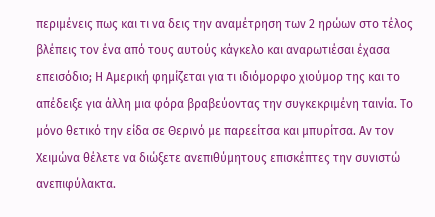περιμένεις πως και τι να δεις την αναμέτρηση των 2 ηρώων στο τέλος βλέπεις τον ένα από τους αυτούς κάγκελο και αναρωτιέσαι έχασα επεισόδιο; Η Αμερική φημίζεται για τι ιδιόμορφο χιούμορ της και το απέδειξε για άλλη μια φόρα βραβεύοντας την συγκεκριμένη ταινία. Το μόνο θετικό την είδα σε Θερινό με παρεείτσα και μπυρίτσα. Αν τον Χειμώνα θέλετε να διώξετε ανεπιθύμητους επισκέπτες την συνιστώ ανεπιφύλακτα.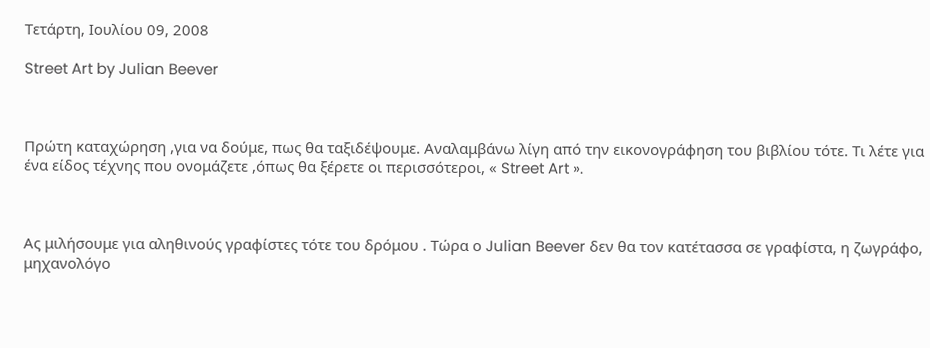Τετάρτη, Ιουλίου 09, 2008

Street Art by Julian Beever



Πρώτη καταχώρηση ,για να δούμε, πως θα ταξιδέψουμε. Αναλαμβάνω λίγη από την εικονογράφηση του βιβλίου τότε. Τι λέτε για ένα είδος τέχνης που ονομάζετε ,όπως θα ξέρετε οι περισσότεροι, « Street Art ».



Ας μιλήσουμε για αληθινούς γραφίστες τότε του δρόμου . Τώρα ο Julian Beever δεν θα τον κατέτασσα σε γραφίστα, η ζωγράφο, μηχανολόγο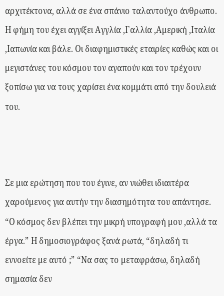αρχιτέκτονα, αλλά σε ένα σπάνιο ταλαντούχο άνθρωπο. Η φήμη του έχει αγγίξει Αγγλία ,Γαλλία ,Αμερική ,Ιταλία ,Ιαπωνία και βάλε. Οι διαφημιστικές εταιρίες καθώς και οι μεγιστάνες του κόσμου τον αγαπούν και τον τρέχουν ξοπίσω για να τους χαρίσει ένα κομμάτι από την δουλειά του.



Σε μια ερώτηση που του έγινε, αν νιώθει ιδιαιτέρα χαρούμενος για αυτήν την διασημότητα του απάντησε. “Ο κόσμος δεν βλέπει την μικρή υπογραφή μου ,αλλά τα έργα.” Η δημοσιογράφος ξανά ρωτά, “δηλαδή τι εννοείτε με αυτό ;” “Να σας το μεταφράσω, δηλαδή σημασία δεν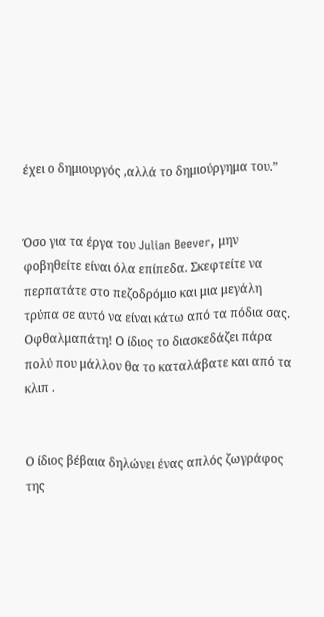έχει ο δημιουργός ,αλλά το δημιούργημα του.”


Όσο για τα έργα του Julian Beever, μην φοβηθείτε είναι όλα επίπεδα. Σκεφτείτε να περπατάτε στο πεζοδρόμιο και μια μεγάλη τρύπα σε αυτό να είναι κάτω από τα πόδια σας. Οφθαλμαπάτη! Ο ίδιος το διασκεδάζει πάρα πολύ που μάλλον θα το καταλάβατε και από τα κλιπ .


Ο ίδιος βέβαια δηλώνει ένας απλός ζωγράφος της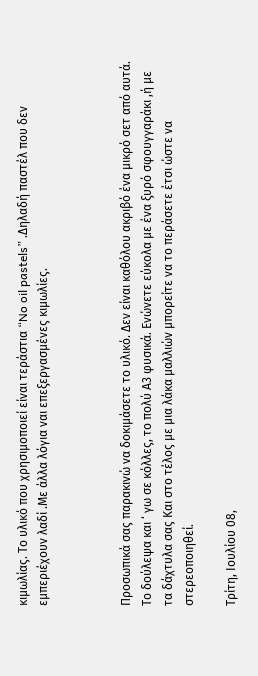κιμωλίας. Το υλικό που χρησιμοποιεί είναι τεράστια “No oil pastels” .Δηλαδή παστέλ που δεν εμπεριέχουν λαδί .Με άλλα λόγια ναι επεξεργασμένες κιμωλίες.



Προσωπικά σας παρακινώ να δοκιμάσετε το υλικό. Δεν είναι καθόλου ακριβό ένα μικρό σετ από αυτά. Το δούλεψα και ‘ γω σε κόλλες, το πολύ Α3 φυσικά. Ενώνετε εύκολα με ένα ξυρό σφουγγαράκι ,ή με τα δάχτυλα σας Και στο τέλος με μια λάκα μαλλιών μπορείτε να το περάσετε έτσι ώστε να στερεοποιηθεί.

Τρίτη, Ιουλίου 08,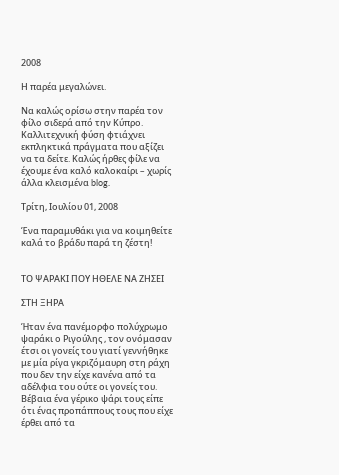2008

Η παρέα μεγαλώνει.

Να καλώς ορίσω στην παρέα τον φίλο σιδερά από την Κύπρο. Καλλιτεχνική φύση φτιάχνει εκπληκτικά πράγματα που αξίζει να τα δείτε. Καλώς ήρθες φίλε να έχουμε ένα καλό καλοκαίρι – χωρίς άλλα κλεισμένα blog.

Τρίτη, Ιουλίου 01, 2008

Ένα παραμυθάκι για να κοιμηθείτε καλά το βράδυ παρά τη ζέστη!


ΤΟ ΨΑΡΑΚΙ ΠΟΥ ΗΘΕΛΕ ΝΑ ΖΗΣΕΙ

ΣΤΗ ΞΗΡΑ

Ήταν ένα πανέμορφο πολύχρωμο ψαράκι ο Ριγούλης , τον ονόμασαν έτσι οι γονείς του γιατί γεννήθηκε με μία ρίγα γκριζόμαυρη στη ράχη που δεν την είχε κανένα από τα αδέλφια του ούτε οι γονείς του. Βέβαια ένα γέρικο ψάρι τους είπε ότι ένας προπάππους τους που είχε έρθει από τα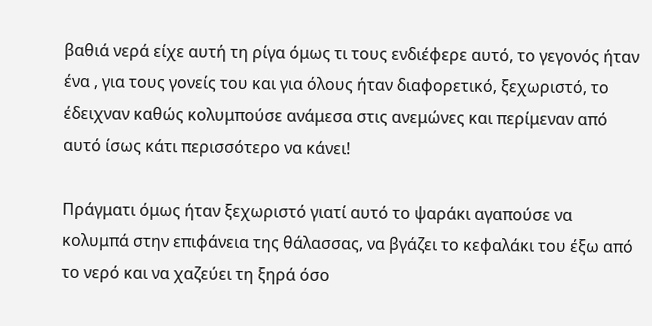βαθιά νερά είχε αυτή τη ρίγα όμως τι τους ενδιέφερε αυτό, το γεγονός ήταν ένα , για τους γονείς του και για όλους ήταν διαφορετικό, ξεχωριστό, το έδειχναν καθώς κολυμπούσε ανάμεσα στις ανεμώνες και περίμεναν από αυτό ίσως κάτι περισσότερο να κάνει!

Πράγματι όμως ήταν ξεχωριστό γιατί αυτό το ψαράκι αγαπούσε να κολυμπά στην επιφάνεια της θάλασσας, να βγάζει το κεφαλάκι του έξω από το νερό και να χαζεύει τη ξηρά όσο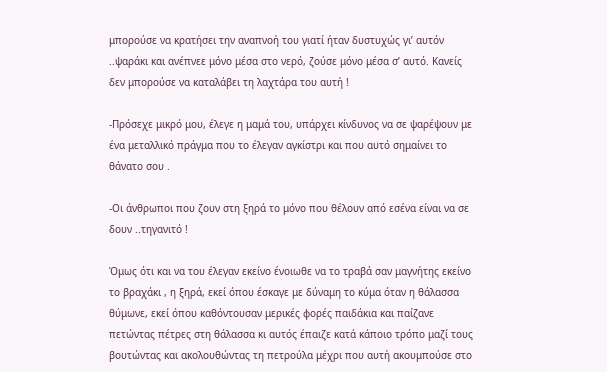μπορούσε να κρατήσει την αναπνοή του γιατί ήταν δυστυχώς γι’ αυτόν ..ψαράκι και ανέπνεε μόνο μέσα στο νερό, ζούσε μόνο μέσα σ’ αυτό. Κανείς δεν μπορούσε να καταλάβει τη λαχτάρα του αυτή !

-Πρόσεχε μικρό μου, έλεγε η μαμά του, υπάρχει κίνδυνος να σε ψαρέψουν με ένα μεταλλικό πράγμα που το έλεγαν αγκίστρι και που αυτό σημαίνει το θάνατο σου .

-Οι άνθρωποι που ζουν στη ξηρά το μόνο που θέλουν από εσένα είναι να σε δουν ..τηγανιτό !

Όμως ότι και να του έλεγαν εκείνο ένοιωθε να το τραβά σαν μαγνήτης εκείνο το βραχάκι , η ξηρά, εκεί όπου έσκαγε με δύναμη το κύμα όταν η θάλασσα θύμωνε, εκεί όπου καθόντουσαν μερικές φορές παιδάκια και παίζανε πετώντας πέτρες στη θάλασσα κι αυτός έπαιζε κατά κάποιο τρόπο μαζί τους βουτώντας και ακολουθώντας τη πετρούλα μέχρι που αυτή ακουμπούσε στο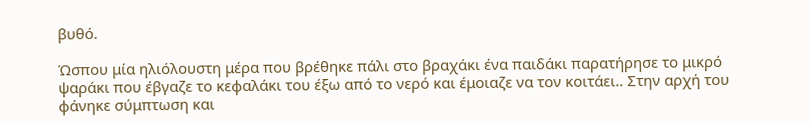βυθό.

Ώσπου μία ηλιόλουστη μέρα που βρέθηκε πάλι στο βραχάκι ένα παιδάκι παρατήρησε το μικρό ψαράκι που έβγαζε το κεφαλάκι του έξω από το νερό και έμοιαζε να τον κοιτάει.. Στην αρχή του φάνηκε σύμπτωση και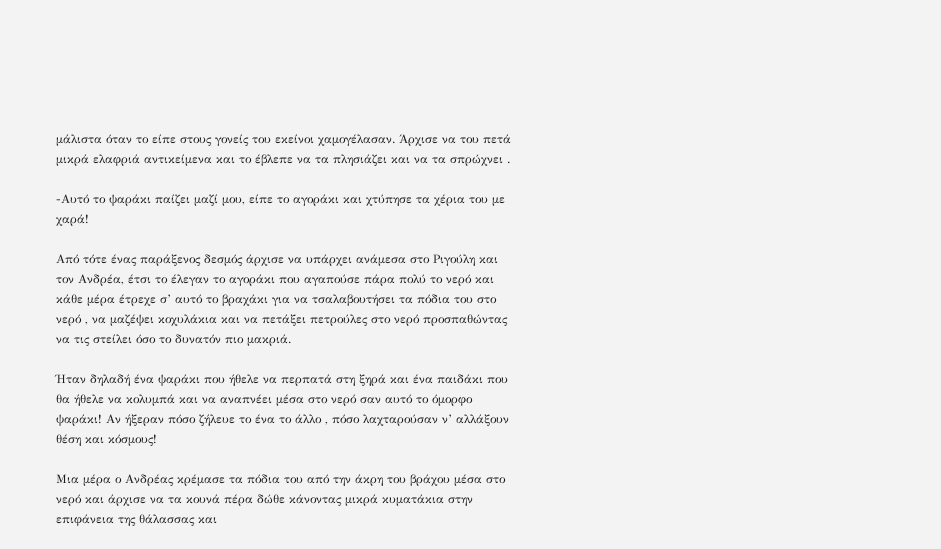μάλιστα όταν το είπε στους γονείς του εκείνοι χαμογέλασαν. Άρχισε να του πετά μικρά ελαφριά αντικείμενα και το έβλεπε να τα πλησιάζει και να τα σπρώχνει .

-Αυτό το ψαράκι παίζει μαζί μου, είπε το αγοράκι και χτύπησε τα χέρια του με χαρά!

Από τότε ένας παράξενος δεσμός άρχισε να υπάρχει ανάμεσα στο Ριγούλη και τον Ανδρέα, έτσι το έλεγαν το αγοράκι που αγαπούσε πάρα πολύ το νερό και κάθε μέρα έτρεχε σ’ αυτό το βραχάκι για να τσαλαβουτήσει τα πόδια του στο νερό , να μαζέψει κοχυλάκια και να πετάξει πετρούλες στο νερό προσπαθώντας να τις στείλει όσο το δυνατόν πιο μακριά.

Ήταν δηλαδή ένα ψαράκι που ήθελε να περπατά στη ξηρά και ένα παιδάκι που θα ήθελε να κολυμπά και να αναπνέει μέσα στο νερό σαν αυτό το όμορφο ψαράκι! Αν ήξεραν πόσο ζήλευε το ένα το άλλο , πόσο λαχταρούσαν ν’ αλλάξουν θέση και κόσμους!

Μια μέρα ο Ανδρέας κρέμασε τα πόδια του από την άκρη του βράχου μέσα στο νερό και άρχισε να τα κουνά πέρα δώθε κάνοντας μικρά κυματάκια στην επιφάνεια της θάλασσας και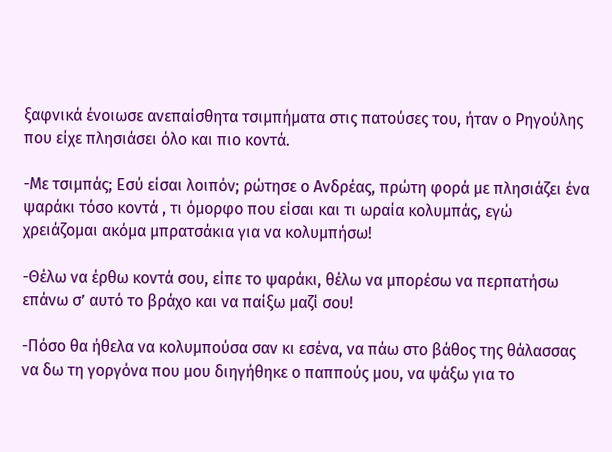ξαφνικά ένοιωσε ανεπαίσθητα τσιμπήματα στις πατούσες του, ήταν ο Ρηγούλης που είχε πλησιάσει όλο και πιο κοντά.

-Με τσιμπάς; Εσύ είσαι λοιπόν; ρώτησε ο Ανδρέας, πρώτη φορά με πλησιάζει ένα ψαράκι τόσο κοντά , τι όμορφο που είσαι και τι ωραία κολυμπάς, εγώ χρειάζομαι ακόμα μπρατσάκια για να κολυμπήσω!

-Θέλω να έρθω κοντά σου, είπε το ψαράκι, θέλω να μπορέσω να περπατήσω επάνω σ’ αυτό το βράχο και να παίξω μαζί σου!

-Πόσο θα ήθελα να κολυμπούσα σαν κι εσένα, να πάω στο βάθος της θάλασσας να δω τη γοργόνα που μου διηγήθηκε ο παππούς μου, να ψάξω για το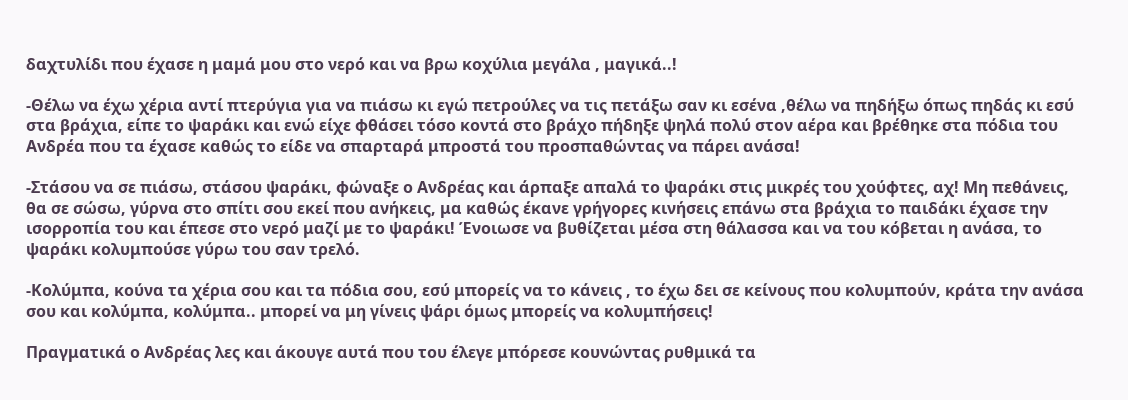δαχτυλίδι που έχασε η μαμά μου στο νερό και να βρω κοχύλια μεγάλα , μαγικά..!

-Θέλω να έχω χέρια αντί πτερύγια για να πιάσω κι εγώ πετρούλες να τις πετάξω σαν κι εσένα ,θέλω να πηδήξω όπως πηδάς κι εσύ στα βράχια, είπε το ψαράκι και ενώ είχε φθάσει τόσο κοντά στο βράχο πήδηξε ψηλά πολύ στον αέρα και βρέθηκε στα πόδια του Ανδρέα που τα έχασε καθώς το είδε να σπαρταρά μπροστά του προσπαθώντας να πάρει ανάσα!

-Στάσου να σε πιάσω, στάσου ψαράκι, φώναξε ο Ανδρέας και άρπαξε απαλά το ψαράκι στις μικρές του χούφτες, αχ! Μη πεθάνεις, θα σε σώσω, γύρνα στο σπίτι σου εκεί που ανήκεις, μα καθώς έκανε γρήγορες κινήσεις επάνω στα βράχια το παιδάκι έχασε την ισορροπία του και έπεσε στο νερό μαζί με το ψαράκι! Ένοιωσε να βυθίζεται μέσα στη θάλασσα και να του κόβεται η ανάσα, το ψαράκι κολυμπούσε γύρω του σαν τρελό.

-Κολύμπα, κούνα τα χέρια σου και τα πόδια σου, εσύ μπορείς να το κάνεις , το έχω δει σε κείνους που κολυμπούν, κράτα την ανάσα σου και κολύμπα, κολύμπα.. μπορεί να μη γίνεις ψάρι όμως μπορείς να κολυμπήσεις!

Πραγματικά ο Ανδρέας λες και άκουγε αυτά που του έλεγε μπόρεσε κουνώντας ρυθμικά τα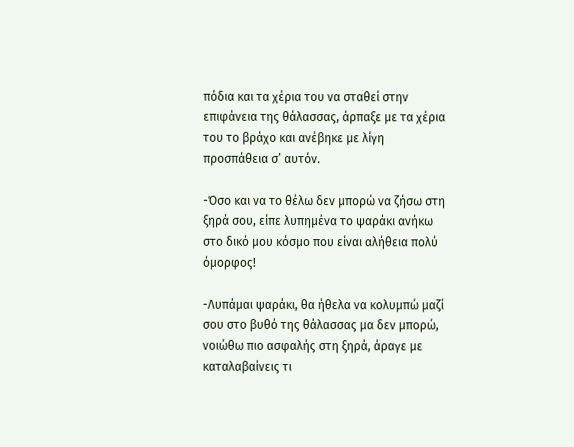πόδια και τα χέρια του να σταθεί στην επιφάνεια της θάλασσας, άρπαξε με τα χέρια του το βράχο και ανέβηκε με λίγη προσπάθεια σ’ αυτόν.

-Όσο και να το θέλω δεν μπορώ να ζήσω στη ξηρά σου, είπε λυπημένα το ψαράκι ανήκω στο δικό μου κόσμο που είναι αλήθεια πολύ όμορφος!

-Λυπάμαι ψαράκι, θα ήθελα να κολυμπώ μαζί σου στο βυθό της θάλασσας μα δεν μπορώ, νοιώθω πιο ασφαλής στη ξηρά, άραγε με καταλαβαίνεις τι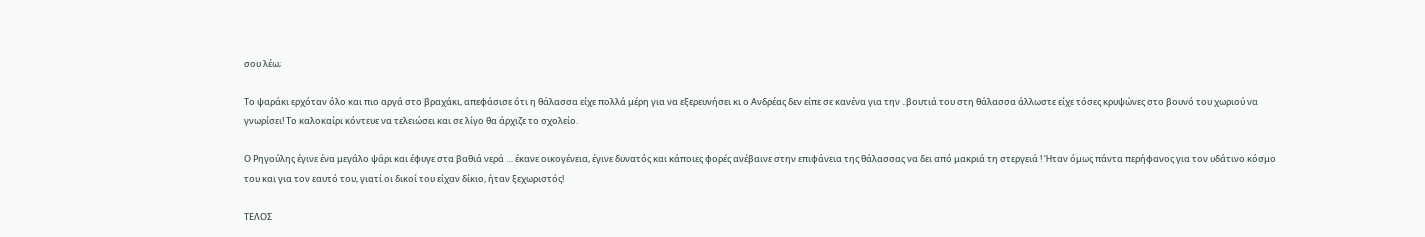σου λέω;

Το ψαράκι ερχόταν όλο και πιο αργά στο βραχάκι, απεφάσισε ότι η θάλασσα είχε πολλά μέρη για να εξερευνήσει κι ο Ανδρέας δεν είπε σε κανένα για την ..βουτιά του στη θάλασσα άλλωστε είχε τόσες κρυψώνες στο βουνό του χωριού να γνωρίσει! Το καλοκαίρι κόντευε να τελειώσει και σε λίγο θα άρχιζε το σχολείο.

Ο Ρηγούλης έγινε ένα μεγάλο ψάρι και έφυγε στα βαθιά νερά … έκανε οικογένεια, έγινε δυνατός και κάποιες φορές ανέβαινε στην επιφάνεια της θάλασσας να δει από μακριά τη στεργειά ! Ήταν όμως πάντα περήφανος για τον υδάτινο κόσμο του και για τον εαυτό του, γιατί οι δικοί του είχαν δίκιο, ήταν ξεχωριστός!

ΤΕΛΟΣ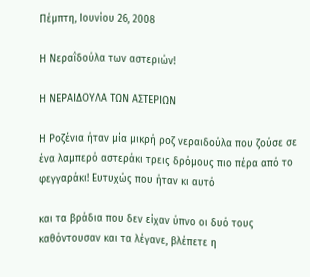Πέμπτη, Ιουνίου 26, 2008

Η Νεραΐδούλα των αστεριών!

Η ΝΕΡΑΙΔΟΥΛΑ ΤΩΝ ΑΣΤΕΡΙΩΝ

Η Ροζένια ήταν μία μικρή ροζ νεραιδούλα που ζούσε σε ένα λαμπερό αστεράκι τρεις δρόμους πιο πέρα από το φεγγαράκι! Ευτυχώς που ήταν κι αυτό

και τα βράδια που δεν είχαν ύπνο οι δυό τους καθόντουσαν και τα λέγανε, βλέπετε η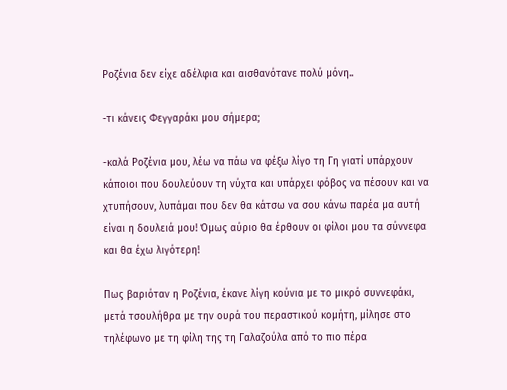Ροζένια δεν είχε αδέλφια και αισθανότανε πολύ μόνη..

-τι κάνεις Φεγγαράκι μου σήμερα;

-καλά Ροζένια μου, λέω να πάω να φέξω λίγο τη Γη γιατί υπάρχουν κάποιοι που δουλεύουν τη νύχτα και υπάρχει φόβος να πέσουν και να χτυπήσουν, λυπάμαι που δεν θα κάτσω να σου κάνω παρέα μα αυτή είναι η δουλειά μου! Όμως αύριο θα έρθουν οι φίλοι μου τα σύννεφα και θα έχω λιγότερη!

Πως βαριόταν η Ροζένια, έκανε λίγη κούνια με το μικρό συννεφάκι, μετά τσουλήθρα με την ουρά του περαστικού κομήτη, μίλησε στο τηλέφωνο με τη φίλη της τη Γαλαζούλα από το πιο πέρα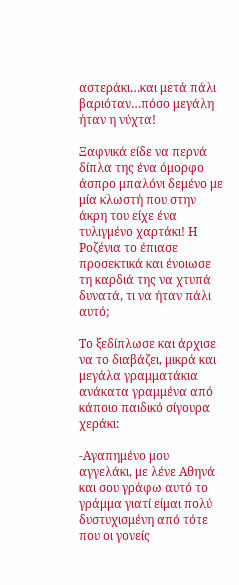αστεράκι…και μετά πάλι βαριόταν…πόσο μεγάλη ήταν η νύχτα!

Ξαφνικά είδε να περνά δίπλα της ένα όμορφο άσπρο μπαλόνι δεμένο με μία κλωστή που στην άκρη του είχε ένα τυλιγμένο χαρτάκι! Η Ροζένια το έπιασε προσεκτικά και ένοιωσε τη καρδιά της να χτυπά δυνατά, τι να ήταν πάλι αυτό;

Το ξεδίπλωσε και άρχισε να το διαβάζει, μικρά και μεγάλα γραμματάκια ανάκατα γραμμένα από κάποιο παιδικό σίγουρα χεράκι:

-Αγαπημένο μου αγγελάκι, με λένε Αθηνά και σου γράφω αυτό το γράμμα γιατί είμαι πολύ δυστυχισμένη από τότε που οι γονείς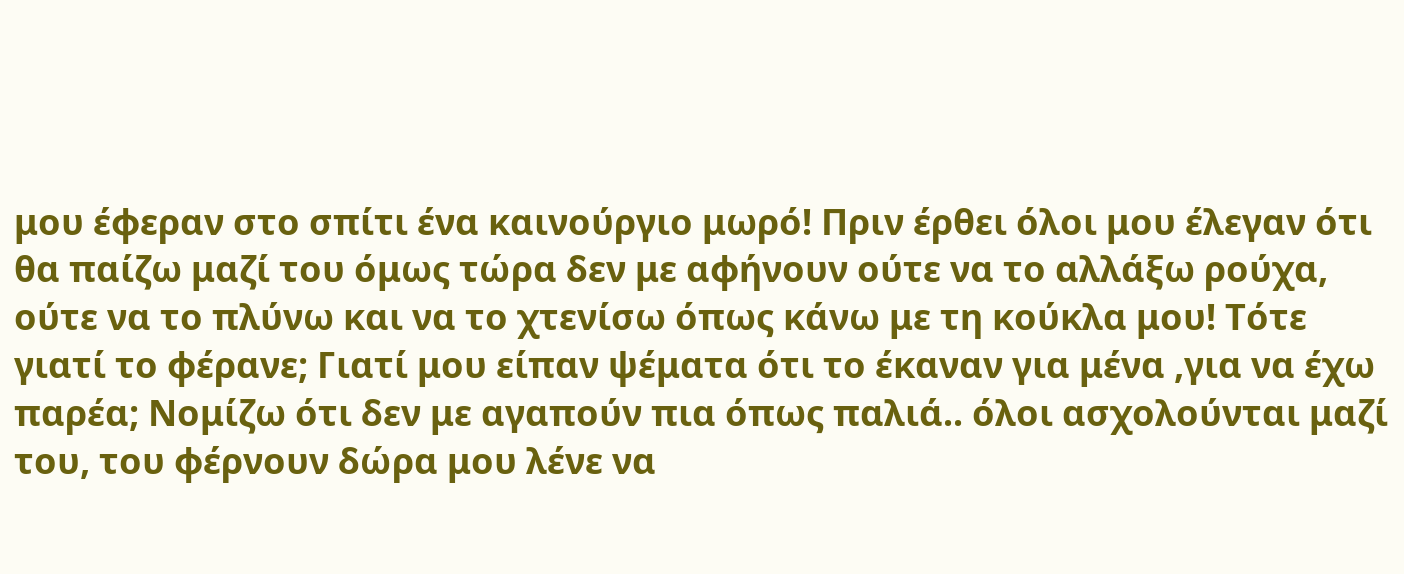μου έφεραν στο σπίτι ένα καινούργιο μωρό! Πριν έρθει όλοι μου έλεγαν ότι θα παίζω μαζί του όμως τώρα δεν με αφήνουν ούτε να το αλλάξω ρούχα, ούτε να το πλύνω και να το χτενίσω όπως κάνω με τη κούκλα μου! Τότε γιατί το φέρανε; Γιατί μου είπαν ψέματα ότι το έκαναν για μένα ,για να έχω παρέα; Νομίζω ότι δεν με αγαπούν πια όπως παλιά.. όλοι ασχολούνται μαζί του, του φέρνουν δώρα μου λένε να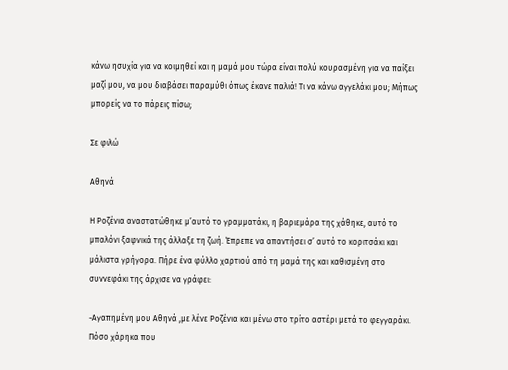κάνω ησυχία για να κοιμηθεί και η μαμά μου τώρα είναι πολύ κουρασμένη για να παίξει μαζί μου, να μου διαβάσει παραμύθι όπως έκανε παλιά! Τι να κάνω αγγελάκι μου; Μήπως μπορείς να το πάρεις πίσω;

Σε φιλώ

Αθηνά

Η Ροζένια αναστατώθηκε μ’αυτό το γραμματάκι, η βαριεμάρα της χάθηκε, αυτό το μπαλόνι ξαφνικά της άλλαξε τη ζωή. Έπρεπε να απαντήσει σ’ αυτό το κοριτσάκι και μάλιστα γρήγορα. Πήρε ένα φύλλο χαρτιού από τη μαμά της και καθισμένη στο συννεφάκι της άρχισε να γράφει:

-Αγαπημένη μου Αθηνά ,με λένε Ροζένια και μένω στο τρίτο αστέρι μετά το φεγγαράκι. Πόσο χάρηκα που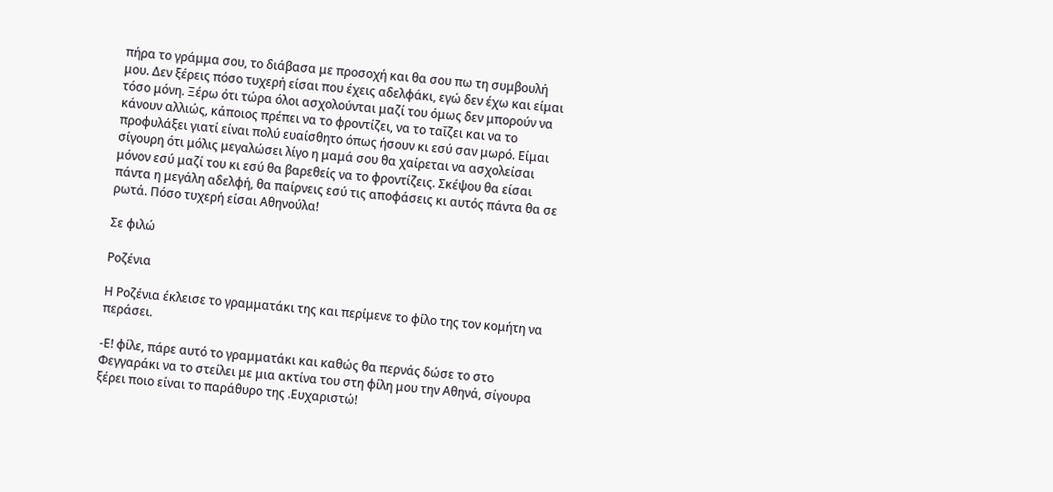πήρα το γράμμα σου, το διάβασα με προσοχή και θα σου πω τη συμβουλή μου. Δεν ξέρεις πόσο τυχερή είσαι που έχεις αδελφάκι, εγώ δεν έχω και είμαι τόσο μόνη. Ξέρω ότι τώρα όλοι ασχολούνται μαζί του όμως δεν μπορούν να κάνουν αλλιώς, κάποιος πρέπει να το φροντίζει, να το ταΐζει και να το προφυλάξει γιατί είναι πολύ ευαίσθητο όπως ήσουν κι εσύ σαν μωρό. Είμαι σίγουρη ότι μόλις μεγαλώσει λίγο η μαμά σου θα χαίρεται να ασχολείσαι μόνον εσύ μαζί του κι εσύ θα βαρεθείς να το φροντίζεις. Σκέψου θα είσαι πάντα η μεγάλη αδελφή, θα παίρνεις εσύ τις αποφάσεις κι αυτός πάντα θα σε ρωτά. Πόσο τυχερή είσαι Αθηνούλα!

Σε φιλώ

Ροζένια

Η Ροζένια έκλεισε το γραμματάκι της και περίμενε το φίλο της τον κομήτη να περάσει.

-Ε! φίλε, πάρε αυτό το γραμματάκι και καθώς θα περνάς δώσε το στο Φεγγαράκι να το στείλει με μια ακτίνα του στη φίλη μου την Αθηνά, σίγουρα ξέρει ποιο είναι το παράθυρο της .Ευχαριστώ!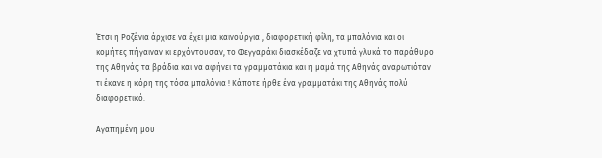Έτσι η Ροζένια άρχισε να έχει μια καινούργια , διαφορετική φίλη, τα μπαλόνια και οι κομήτες πήγαιναν κι ερχόντουσαν, το Φεγγαράκι διασκέδαζε να χτυπά γλυκά το παράθυρο της Αθηνάς τα βράδια και να αφήνει τα γραμματάκια και η μαμά της Αθηνάς αναρωτιόταν τι έκανε η κόρη της τόσα μπαλόνια ! Κάποτε ήρθε ένα γραμματάκι της Αθηνάς πολύ διαφορετικό.

Αγαπημένη μου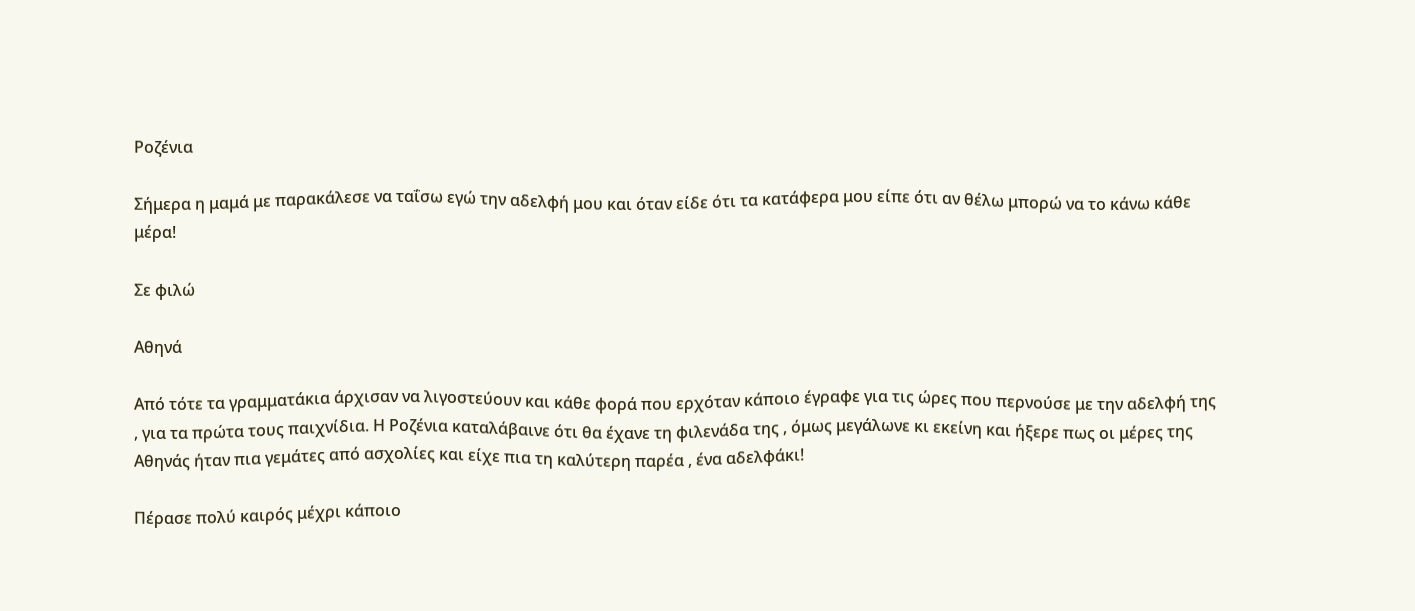Ροζένια

Σήμερα η μαμά με παρακάλεσε να ταΐσω εγώ την αδελφή μου και όταν είδε ότι τα κατάφερα μου είπε ότι αν θέλω μπορώ να το κάνω κάθε μέρα!

Σε φιλώ

Αθηνά

Από τότε τα γραμματάκια άρχισαν να λιγοστεύουν και κάθε φορά που ερχόταν κάποιο έγραφε για τις ώρες που περνούσε με την αδελφή της , για τα πρώτα τους παιχνίδια. Η Ροζένια καταλάβαινε ότι θα έχανε τη φιλενάδα της , όμως μεγάλωνε κι εκείνη και ήξερε πως οι μέρες της Αθηνάς ήταν πια γεμάτες από ασχολίες και είχε πια τη καλύτερη παρέα , ένα αδελφάκι!

Πέρασε πολύ καιρός μέχρι κάποιο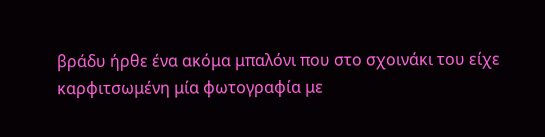βράδυ ήρθε ένα ακόμα μπαλόνι που στο σχοινάκι του είχε καρφιτσωμένη μία φωτογραφία με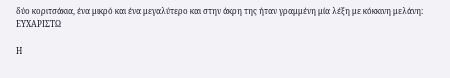δύο κοριτσάκια, ένα μικρό και ένα μεγαλύτερο και στην άκρη της ήταν γραμμένη μία λέξη με κόκκινη μελάνη: ΕΥΧΑΡΙΣΤΩ

Η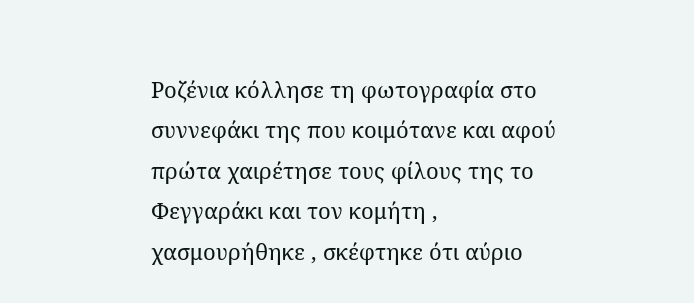Ροζένια κόλλησε τη φωτογραφία στο συννεφάκι της που κοιμότανε και αφού πρώτα χαιρέτησε τους φίλους της το Φεγγαράκι και τον κομήτη , χασμουρήθηκε , σκέφτηκε ότι αύριο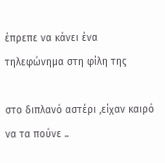έπρεπε να κάνει ένα τηλεφώνημα στη φίλη της

στο διπλανό αστέρι ,είχαν καιρό να τα πούνε ..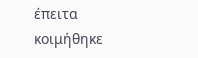έπειτα κοιμήθηκε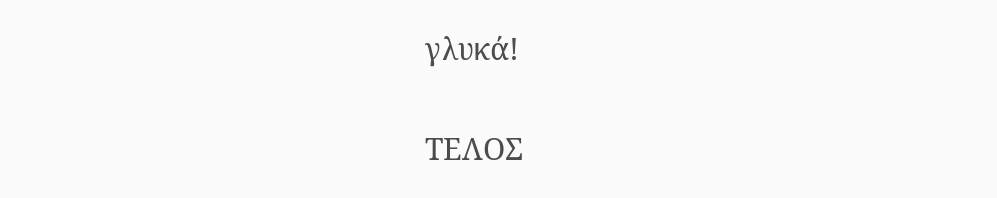γλυκά!

ΤΕΛΟΣ